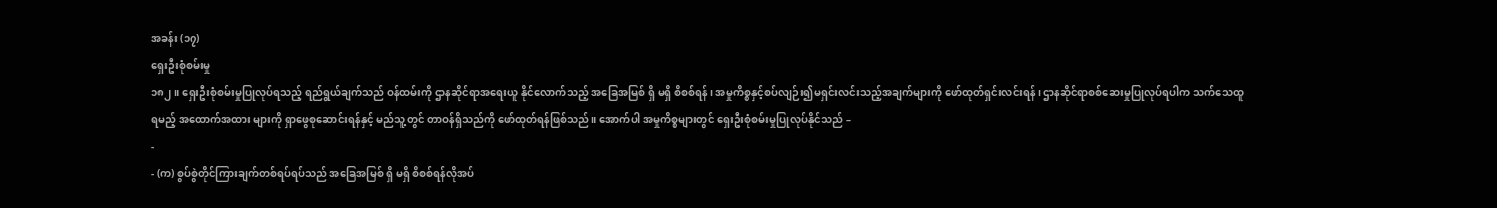အခန်း (၁၇)
ရှေးဦးစုံစမ်းမှု
၁၈၂။ ရှေးဦးစုံစမ်းမှုပြုလုပ်ရသည့် ရည်ရွယ်ချက်သည် ဝန်ထမ်းကို ဌာနဆိုင်ရာအရေးယူ နိုင်လောက်သည့် အခြေအမြစ် ရှိ မရှိ စိစစ်ရန်၊ အမှုကိစ္စနှင့်စပ်လျဉ်း၍မရှင်းလင်းသည့်အချက်များကို ဖော်ထုတ်ရှင်းလင်းရန်၊ ဌာနဆိုင်ရာစစ်ဆေးမှုပြုလုပ်ရပါက သက်သေထူရမည့် အထောက်အထား များကို ရှာဖွေစုဆောင်းရန်နှင့် မည်သူ့တွင် တာဝန်ရှိသည်ကို ဖော်ထုတ်ရန်ဖြစ်သည်။ အောက်ပါ အမှုကိစ္စများတွင် ရှေးဦးစုံစမ်းမှုပြုလုပ်နိုင်သည် –
-
- (က) စွပ်စွဲတိုင်ကြားချက်တစ်ရပ်ရပ်သည် အခြေအမြစ် ရှိ မရှိ စိစစ်ရန်လိုအပ်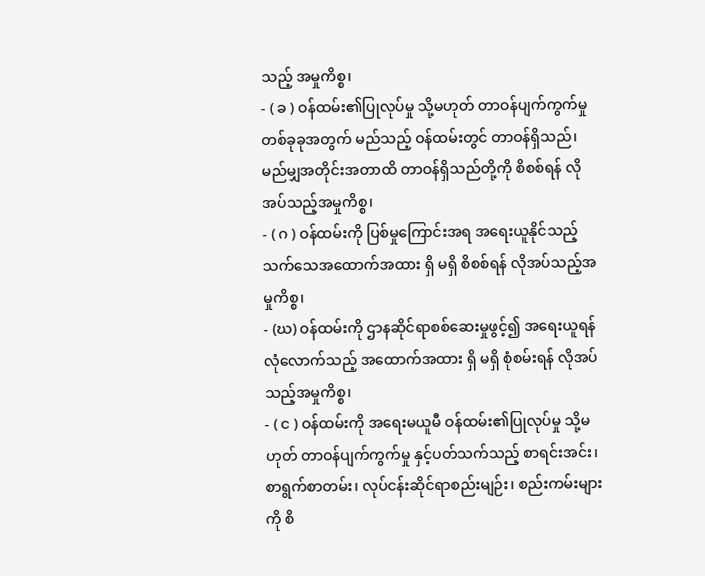သည့် အမှုကိစ္စ၊
- ( ခ ) ဝန်ထမ်း၏ပြုလုပ်မှု သို့မဟုတ် တာဝန်ပျက်ကွက်မှုတစ်ခုခုအတွက် မည်သည့် ဝန်ထမ်းတွင် တာဝန်ရှိသည်၊ မည်မျှအတိုင်းအတာထိ တာဝန်ရှိသည်တို့ကို စိစစ်ရန် လိုအပ်သည့်အမှုကိစ္စ၊
- ( ဂ ) ဝန်ထမ်းကို ပြစ်မှုကြောင်းအရ အရေးယူနိုင်သည့် သက်သေအထောက်အထား ရှိ မရှိ စိစစ်ရန် လိုအပ်သည့်အမှုကိစ္စ၊
- (ဃ) ဝန်ထမ်းကို ဌာနဆိုင်ရာစစ်ဆေးမှုဖွင့်၍ အရေးယူရန် လုံလောက်သည့် အထောက်အထား ရှိ မရှိ စုံစမ်းရန် လိုအပ်သည့်အမှုကိစ္စ၊
- ( င ) ဝန်ထမ်းကို အရေးမယူမီ ဝန်ထမ်း၏ပြုလုပ်မှု သို့မဟုတ် တာဝန်ပျက်ကွက်မှု နှင့်ပတ်သက်သည့် စာရင်းအင်း၊ စာရွက်စာတမ်း၊ လုပ်ငန်းဆိုင်ရာစည်းမျဉ်း၊ စည်းကမ်းများကို စိ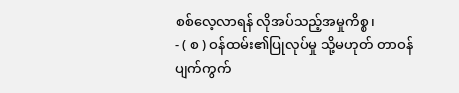စစ်လေ့လာရန် လိုအပ်သည့်အမှုကိစ္စ၊
- ( စ ) ဝန်ထမ်း၏ပြုလုပ်မှု သို့မဟုတ် တာဝန်ပျက်ကွက်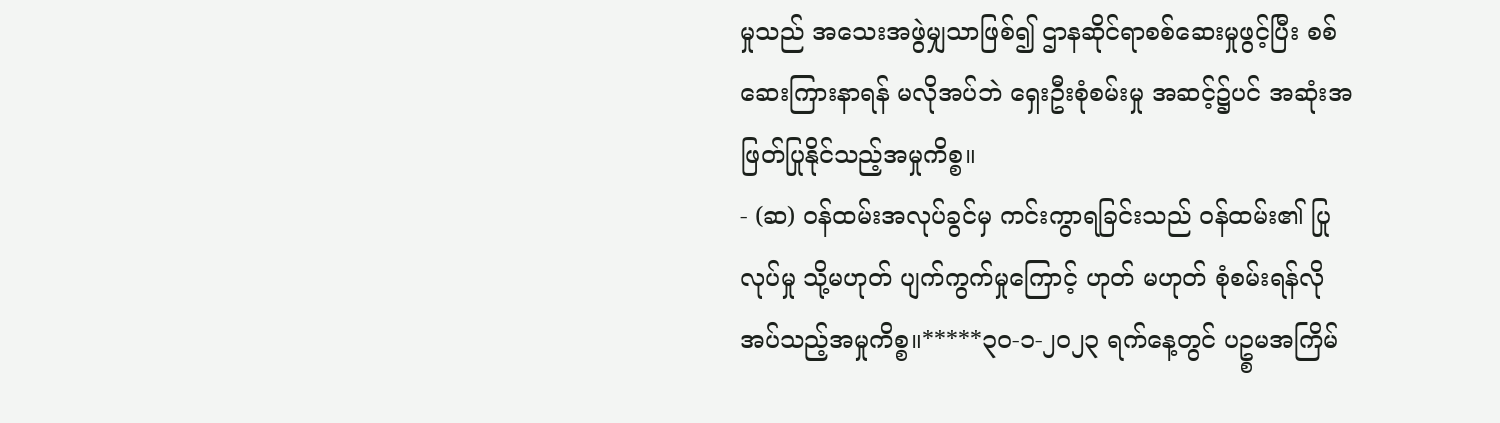မှုသည် အသေးအဖွဲမျှသာဖြစ်၍ ဌာနဆိုင်ရာစစ်ဆေးမှုဖွင့်ပြီး စစ်ဆေးကြားနာရန် မလိုအပ်ဘဲ ရှေးဦးစုံစမ်းမှု အဆင့်၌ပင် အဆုံးအဖြတ်ပြုနိုင်သည့်အမှုကိစ္စ။
- (ဆ) ဝန်ထမ်းအလုပ်ခွင်မှ ကင်းကွာရခြင်းသည် ဝန်ထမ်း၏ ပြုလုပ်မှု သို့မဟုတ် ပျက်ကွက်မှုကြောင့် ဟုတ် မဟုတ် စုံစမ်းရန်လိုအပ်သည့်အမှုကိစ္စ။*****၃၀-၁-၂၀၂၃ ရက်နေ့တွင် ပဥ္စမအကြိမ်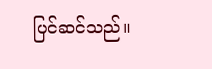ပြင်ဆင်သည်။